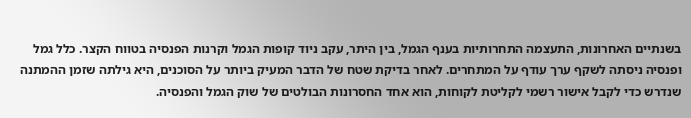בשנתיים האחרונות, התעצמה התחרותיות בענף הגמל, בין היתר, עקב ניוד קופות הגמל וקרנות הפנסיה בטווח הקצר. כלל גמל ופנסיה ניסתה לשקף ערך עודף על המתחרים. לאחר בדיקת שטח של הדבר המעיק ביותר על הסוכנים, היא גילתה שזמן ההמתנה שנדרש כדי לקבל אישור רשמי לקליטת לקוחות, הוא אחד החסרונות הבולטים של שוק הגמל והפנסיה.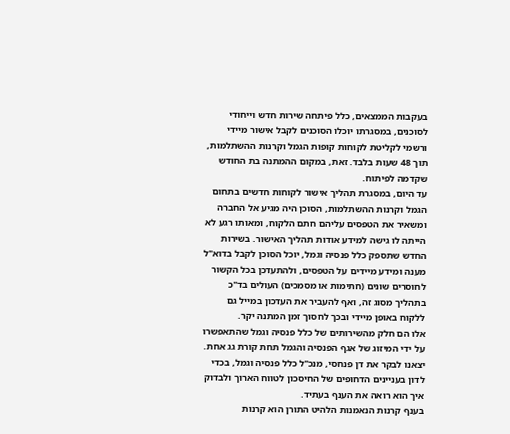בעקבות הממצאים, כלל פיתחה שירות חדש וייחודי לסוכנים, במסגרתו יוכלו הסוכנים לקבל אישור מיידי ורשמי לקליטת לקוחות קופות הגמל וקרנות ההשתלמות, תוך 48 שעות בלבד. זאת, במקום ההמתנה בת החודש שקדמה לפיתוח.
עד היום, במסגרת תהליך אישור לקוחות חדשים בתחום הגמל וקרנות ההשתלמות, הסוכן היה מגיע אל החברה ומשאיר את הטפסים עליהם חתם הלקוח, ומאותו רגע לא הייתה לו גישה למידע אודות תהליך האישור. בשירות החדש שתספק כלל פנסיה וגמל, יוכל הסוכן לקבל בדוא"ל מענה ומידע מיידים על הטפסים, ולהתעדכן בכל הקשור לחוסרים שונים (חתימות או מסמכים) העולים בד"כ בתהליך מסוג זה, ואף להעביר את העדכון במייל גם ללקוח באופן מיידי ובכך לחסוך זמן המתנה יקר.
אלו הם חלק מהשירותים של כלל פנסיה וגמל שהתאפשרו על ידי המיזוג של אגף הפנסיה והגמל תחת קורת גג אחת. יצאנו לבקר את דן פנחסי, מנכ"ל כלל פנסיה וגמל, בכדי לדון בעניינים הדחופים של החיסכון לטווח הארוך ולבדוק איך הוא רואה את הענף בעתיד.
בענף קרנות הנאמנות הלהיט התורן הוא קרנות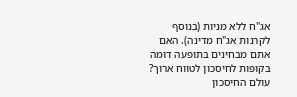אג"ח ללא מניות (בנוסף לקרנות אג"ח מדינה). האם אתם מבחינים בתופעה דומה בקופות לחיסכון לטווח ארוך?
עולם החיסכון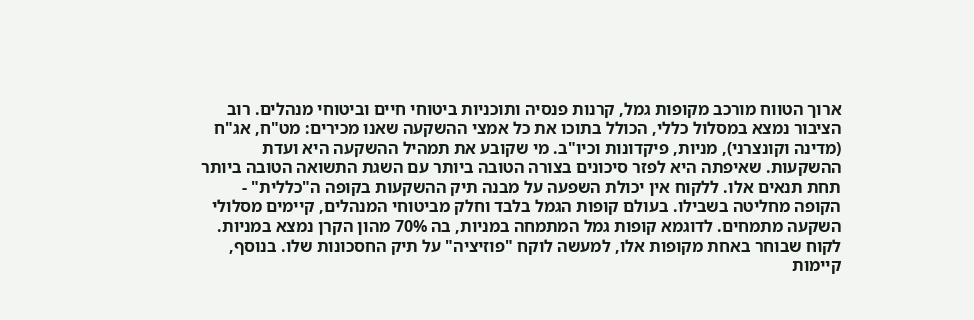ארוך הטווח מורכב מקופות גמל, קרנות פנסיה ותוכניות ביטוחי חיים וביטוחי מנהלים. רוב הציבור נמצא במסלול כללי, הכולל בתוכו את כל אמצי ההשקעה שאנו מכירים: מט"ח, אג"ח (מדינה וקונצרני), מניות, פיקדונות וכיו"ב. מי שקובע את תמהיל ההשקעה היא ועדת ההשקעות. שאיפתה היא לפזר סיכונים בצורה הטובה ביותר עם השגת התשואה הטובה ביותר תחת תנאים אלו. ללקוח אין יכולת השפעה על מבנה תיק ההשקעות בקופה ה"כללית" - הקופה מחליטה בשבילו. בעולם קופות הגמל בלבד וחלק מביטוחי המנהלים, קיימים מסלולי השקעה מתמחים. לדוגמא קופות גמל המתמחה במניות, בה 70% מהון הקרן נמצא במניות. לקוח שבוחר באחת מקופות אלו, למעשה לוקח "פוזיציה" על תיק החסכונות שלו. בנוסף, קיימות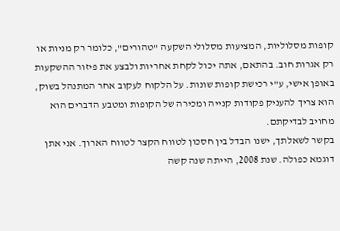קופות מסלוליות, המציעות מסלולי השקעה "טהורים", כלומר רק מניות או רק אגרות חוב. בהתאם, אתה יכול לקחת אחריות ולבצע את פיזור ההשקעות באופן אישי, ע"י רכישת קופות שונות. על הלקוח לעקוב אחר המתנהל בשוק, הוא צריך להעניק פקודות קנייה ומכירה של הקופות ומטבע הדברים הוא מחויב לבדיקתם.
בקשר לשאלתך, ישנו הבדל בין חסכון לטווח הקצר לטווח הארוך. אני אתן דוגמא כפולה. שנת 2008, הייתה שנה קשה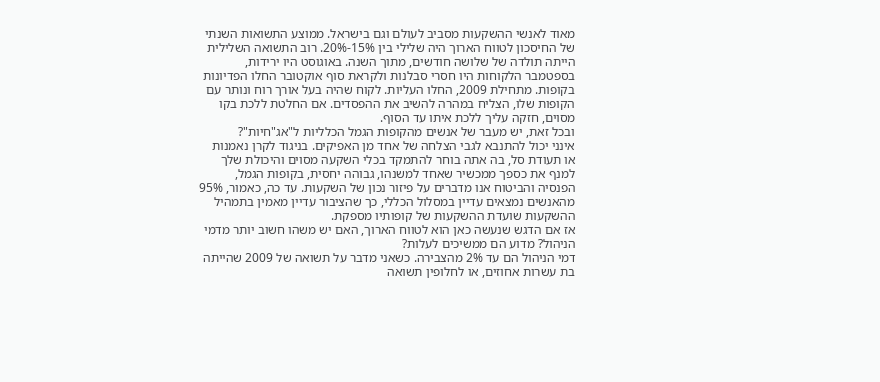מאוד לאנשי ההשקעות מסביב לעולם וגם בישראל. ממוצע התשואות השנתי של החיסכון לטווח הארוך היה שלילי בין 15%-20%. רוב התשואה השלילית הייתה תולדה של שלושה חודשים, מתוך השנה. באוגוסט היו ירידות, בספטמבר הלקוחות היו חסרי סבלנות ולקראת סוף אוקטובר החלו הפדיונות בקופות. מתחילת 2009, החלו העליות. לקוח שהיה בעל אורך רוח ונותר עם הקופות שלו, הצליח במהרה להשיב את ההפסדים. אם החלטת ללכת בקו מסוים, חזקה עליך ללכת איתו עד הסוף.
ובכל זאת, יש מעבר של אנשים מהקופות הגמל הכלליות ל"אג"חיות"?
אינני יכול להתנבא לגבי הצלחה של אחד מן האפיקים. בניגוד לקרן נאמנות או תעודת סל, בה אתה בוחר להתמקד בכלי השקעה מסוים והיכולת שלך למנף את כספך ממכשיר שאחד למשנהו, גבוהה יחסית, בקופות הגמל, הפנסיה והביטוח אנו מדברים על פיזור נכון של השקעות. עד כה, כאמור, 95% מהאנשים נמצאים עדיין במסלול הכללי, כך שהציבור עדיין מאמין בתמהיל ההשקעות שועדת ההשקעות של קופותיו מספקת.
אז אם הדגש שנעשה כאן הוא לטווח הארוך, האם יש משהו חשוב יותר מדמי הניהול? מדוע הם ממשיכים לעלות?
דמי הניהול הם עד 2% מהצבירה. כשאני מדבר על תשואה של 2009 שהייתה בת עשרות אחוזים, או לחלופין תשואה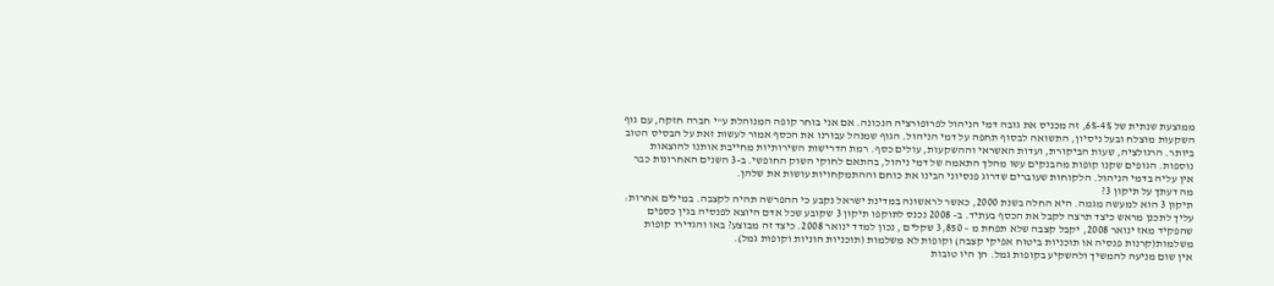ממוצעת שנתית של 4%-6%, זה מכניס את גובה דמי הניהול לפרופורציה הנכונה. אם אני בוחר קופה המנוהלת ע"י חברה חזקה, עם גוף השקעות מוצלח ובעל ניסיון, התשואה לבסוף תחפה על דמי הניהול. הגוף שמנהל עבורנו את הכסף אמור לעשות זאת על הבסיס הטוב ביותר. הרגולציה, שעות הביקורת, ועדות האשראי וההשקעות, עולים כסף. רמת הדרישות השירותיות מחייבת אותנו להוצאות נוספות. הגופים שקנו קופות מהבנקים עשו מהלך התאמה של דמי ניהול, בהתאם לחוקי השוק החופשי. ב-3 השנים האחרונות כבר אין עליה בדמי הניהול. הלקוחות שעוברים שדרוג פנסיוני הבינו את כוחם וההתמקחויות עושות את שלהן.
מה דעתך על תיקון 3?
תיקון 3 הוא למעשה מגמה. היא החלה בשנת 2000, כאשר לראשונה במדינת ישראל נקבע כי ההפרשה תהיה לקצבה. במילים אחרות: עליך לתכנן מראש כיצד תרצה לקבל את הכסף בעתיד. ב- 2008 נכנס לתוקפו תיקון 3 שקובע שכל אדם היוצא לפנסיה בגין כספים שהפקיד מאז ינואר 2008, יקבל קצבה שלא תפחת מ – 3,850 שקלים , נכון למדד ינואר 2008. כיצד זה מבוצע? באו והגדירו קופות משלמות(קרנות פנסיה או תוכניות ביטוח אפיקי קצבה) וקופות לא משלמות (תוכניות הוניות וקופות גמל).
אין שום מניעה להמשיך ולהשקיע בקופות גמל. הן היו טובות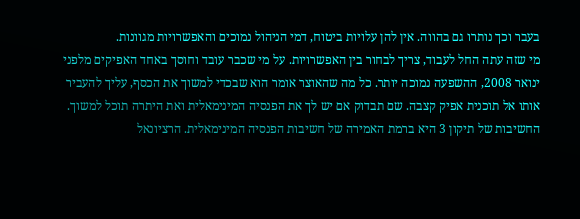בעבר וכך נותרו גם בהווה. אין להן עלויות ביטוח, דמי הניהול נמוכים והאפשרויות מגוונות.
מי שזה עתה החל לעבוד, צריך לבחור בין האפשרויות. על מי שכבר עובד וחוסך באחד האפיקים מלפני ינואר 2008, ההשפעה נמוכה יותר. כל מה שהאוצר אומר הוא שבכדי למשוך את הכסף, עליך להעביר אותו אל תוכנית אפיק קצבה. שם תבדוק אם יש לך את הפנסיה המינימאלית ואת היתרה תוכל למשוך.
החשיבות של תיקון 3 היא ברמת האמירה של חשיבות הפנסיה המינימאלית. הרציונאל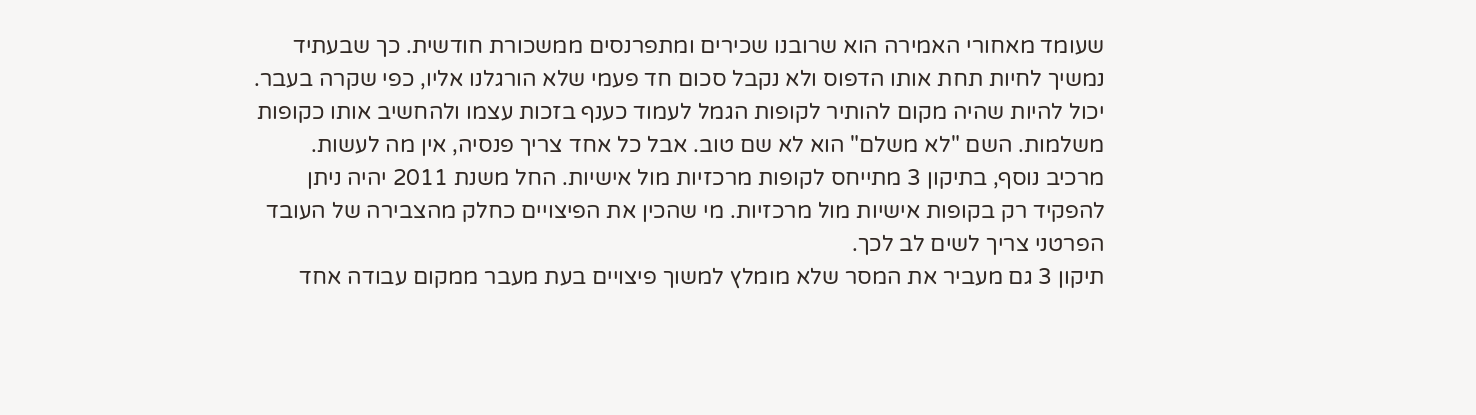שעומד מאחורי האמירה הוא שרובנו שכירים ומתפרנסים ממשכורת חודשית. כך שבעתיד נמשיך לחיות תחת אותו הדפוס ולא נקבל סכום חד פעמי שלא הורגלנו אליו, כפי שקרה בעבר.
יכול להיות שהיה מקום להותיר לקופות הגמל לעמוד כענף בזכות עצמו ולהחשיב אותו כקופות משלמות. השם "לא משלם" הוא לא שם טוב. אבל כל אחד צריך פנסיה, אין מה לעשות.
מרכיב נוסף, בתיקון 3 מתייחס לקופות מרכזיות מול אישיות. החל משנת 2011 יהיה ניתן להפקיד רק בקופות אישיות מול מרכזיות. מי שהכין את הפיצויים כחלק מהצבירה של העובד הפרטני צריך לשים לב לכך.
תיקון 3 גם מעביר את המסר שלא מומלץ למשוך פיצויים בעת מעבר ממקום עבודה אחד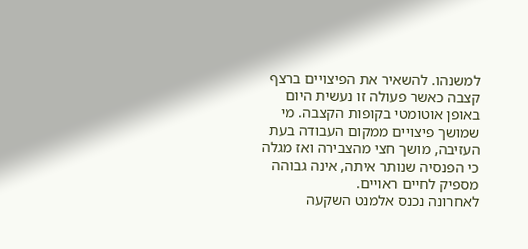למשנהו. להשאיר את הפיצויים ברצף קצבה כאשר פעולה זו נעשית היום באופן אוטומטי בקופות הקצבה. מי שמושך פיצויים ממקום העבודה בעת העזיבה, מושך חצי מהצבירה ואז מגלה כי הפנסיה שנותר איתה, אינה גבוהה מספיק לחיים ראויים.
לאחרונה נכנס אלמנט השקעה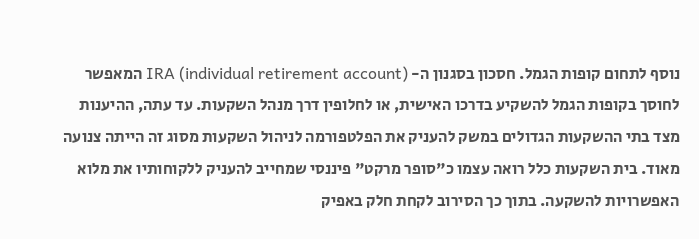נוסף לתחום קופות הגמל. חסכון בסגנון ה- IRA (individual retirement account) המאפשר לחוסך בקופות הגמל להשקיע בדרכו האישית, או לחלופין דרך מנהל השקעות. עד עתה, ההיענות מצד בתי ההשקעות הגדולים במשק להעניק את הפלטפורמה לניהול השקעות מסוג זה הייתה צנועה מאוד. בית השקעות כלל רואה עצמו כ"סופר מרקט" פיננסי שמחייב להעניק ללקוחותיו את מלוא האפשרויות להשקעה. בתוך כך הסירוב לקחת חלק באפיק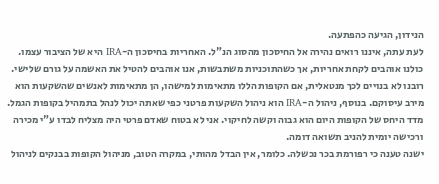הנידון, הגיעה כהפתעה.
לעת עתה, איננו רואים נהירה אל החיסכון מהסוג הנ"ל. האחריות בחיסכון ה-IRA היא של הציבור עצמו. כולנו אוהבים לקחת אחריות, אך כשהתוכניות משתבשות, אנו אוהבים להטיל את האשמה על גורם שלישי. רובנו לא בנויים לכך מנטאלית, אם הקופות הללו מתאימות למישהו, הן מתאימות לאנשים שהשקעות הוא מירב עיסוקם. בנוסף, ניהול ה-IRA הוא ניהול השקעות פרטני כפי שאתה יכול לנהל בתמהיל בקופות הגמל. מדד היחס של הקופות היום הוא גבוה וקשה לחיקוי. אני לא בטוח שאדם פרטי היה מצליח לבדו ע"י מכירה ורכישה יומית להניב תשואה דומה.
ישנה טענה כי רפורמת בכר נכשלה. כלומר, אין הבדל מהותי, במקרה הטוב, מניהול הקופות בבנקים לניהול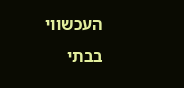העכשווי בבתי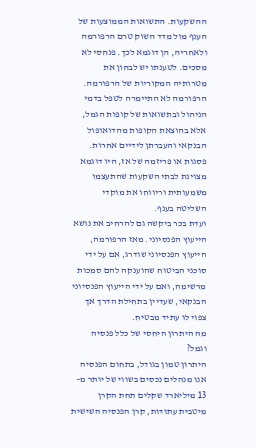ההשקעות. התשואות הממוצעות של הענף מול מדד השוק טרם הרפורמה ולאחריה, הן דוגמא לכך. פנחסי לא מסכים. לטענתו יש לבחון את מטרותיה המקוריות של הרפורמה.
הרפורמה לא התיימרה לטפל בדמי הניהול ובתשואות של קופות הגמל, אלא בהוצאת הקופות מהדואופול הבנקאי והעברתן לידיים אחרות. פסגות או פריזמה של אז, היו דוגמא מצוינת לבתי השקעות שהתעצמו משמעותית וריווחו את מוקדי השליטה בענף.
ועדת בכר ביקשה גם להרחיב את נושא הייעוץ הפנסיוני. מאז הרפורמה, הייעוץ הפנסיוני שודרג, אם על ידי סוכני הביטוח שהוענקה להם סמכות מרשימה, ואם על ידי הייעוץ הפנסיוני הבנקאי, שעדיין בתחילת הדרך אך צפוי לו עתיד מבטיח.
מה היתרון היחסי של כלל פנסיה וגמל?
היתרון טמון בגודל, בתחום הפנסיה אנו מנהלים נכסים בשווי של יותר מ- 13 מיליארד שקלים תחת הקרן מיטבית עתודות, קרן הפנסיה השישית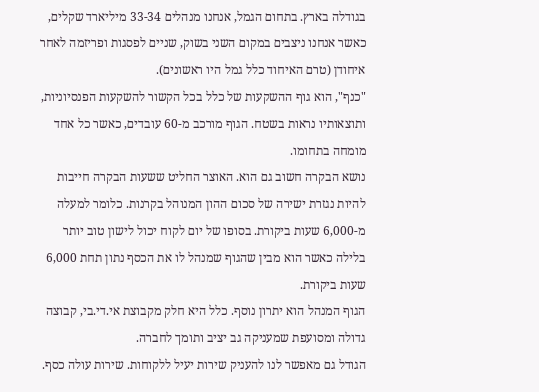בגודלה בארץ. בתחום הגמל, אנחנו מנהלים 33-34 מיליארד שקלים, כאשר אנחנו ניצבים במקום השני בשוק, שניים לפסגות ופריזמה לאחר איחודן (טרם האיחוד כלל גמל היו ראשונים).
"כנף", הוא גוף ההשקעות של כלל בכל הקשור להשקעות הפנסיוניות, ותוצאותיו נראות בשטח. הגוף מורכב מ-60 עובדים, כאשר כל אחד מומחה בתחומו.
נושא הבקרה חשוב גם הוא. האוצר החליט ששעות הבקרה חייבות להיות נגזרת ישירה של סכום ההון המנוהל בקרנות. כלומר למעלה מ-6,000 שעות ביקורת. בסופו של יום לקוח יכול לישון טוב יותר בלילה כאשר הוא מבין שהגוף שמנהל לו את הכסף נתון תחת 6,000 שעות ביקורת.
הגוף המנהל הוא יתרון נוסף. כלל היא חלק מקבוצת אי.די.בי, קבוצה גדולה ומסועפת שמעניקה גב יציב ותומך לחברה.
הגודל גם מאפשר לנו להעניק שירות יעיל ללקוחות. שירות עולה כסף.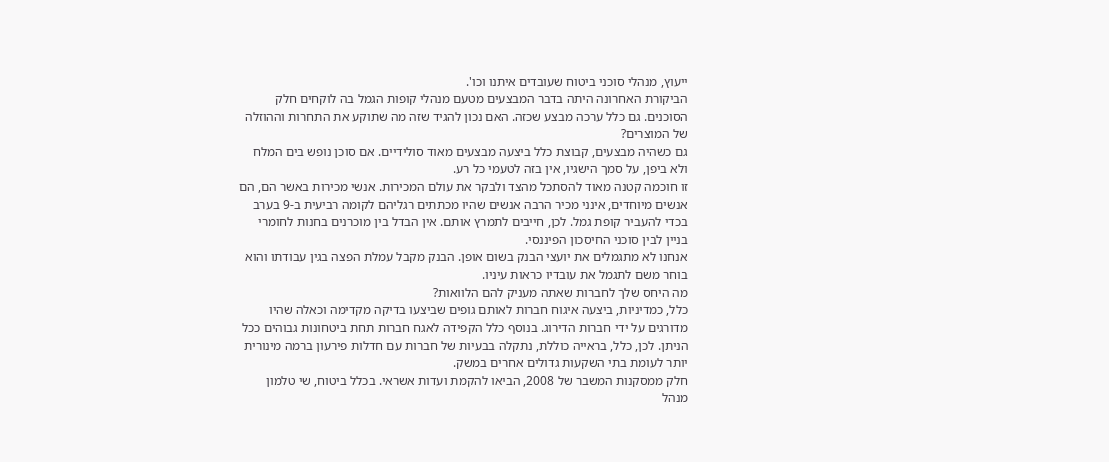ייעוץ, מנהלי סוכני ביטוח שעובדים איתנו וכו'.
הביקורת האחרונה היתה בדבר המבצעים מטעם מנהלי קופות הגמל בה לוקחים חלק הסוכנים. גם כלל ערכה מבצע שכזה. האם נכון להגיד שזה מה שתוקע את התחרות וההוזלה של המוצרים?
גם כשהיה מבצעים, קבוצת כלל ביצעה מבצעים מאוד סולידיים. אם סוכן נופש בים המלח ולא ביפן, על סמך הישגיו, אין בזה לטעמי כל רע.
זו חוכמה קטנה מאוד להסתכל מהצד ולבקר את עולם המכירות. אנשי מכירות באשר הם, הם אנשים מיוחדים, אינני מכיר הרבה אנשים שהיו מכתתים רגליהם לקומה רביעית ב-9 בערב בכדי להעביר קופת גמל. לכן, חייבים לתמרץ אותם. אין הבדל בין מוכרנים בחנות לחומרי בניין לבין סוכני החיסכון הפיננסי.
אנחנו לא מתגמלים את יועצי הבנק בשום אופן. הבנק מקבל עמלת הפצה בגין עבודתו והוא בוחר משם לתגמל את עובדיו כראות עיניו.
מה היחס שלך לחברות שאתה מעניק להם הלוואות?
כלל, כמדיניות, ביצעה איגוח חברות לאותם גופים שביצעו בדיקה מקדימה וכאלה שהיו מדורגים על ידי חברות הדירוג. בנוסף כלל הקפידה לאגח חברות תחת ביטחונות גבוהים ככל הניתן. לכן, כלל, בראייה כוללת, נתקלה בבעיות של חברות עם חדלות פירעון ברמה מינורית יותר לעומת בתי השקעות גדולים אחרים במשק.
חלק ממסקנות המשבר של 2008, הביאו להקמת ועדות אשראי. בכלל ביטוח, שי טלמון מנהל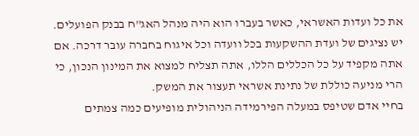את כל ועדות האשראי, כאשר בעברו הוא היה מנהל האג"ח בבנק הפועלים. יש נציגים של ועדת ההשקעות בכל וועדה וכל איגוח בחברה עובר דרכה. אם אתה מקפיד על כל הכללים הללו, אתה תצליח למצוא את המינון הנכון, כי הרי מניעה כוללת של נתינת אשראי תעצור את המשק.
בחיי אדם שטיפס במעלה הפירמידה הניהולית מופיעים כמה צמתים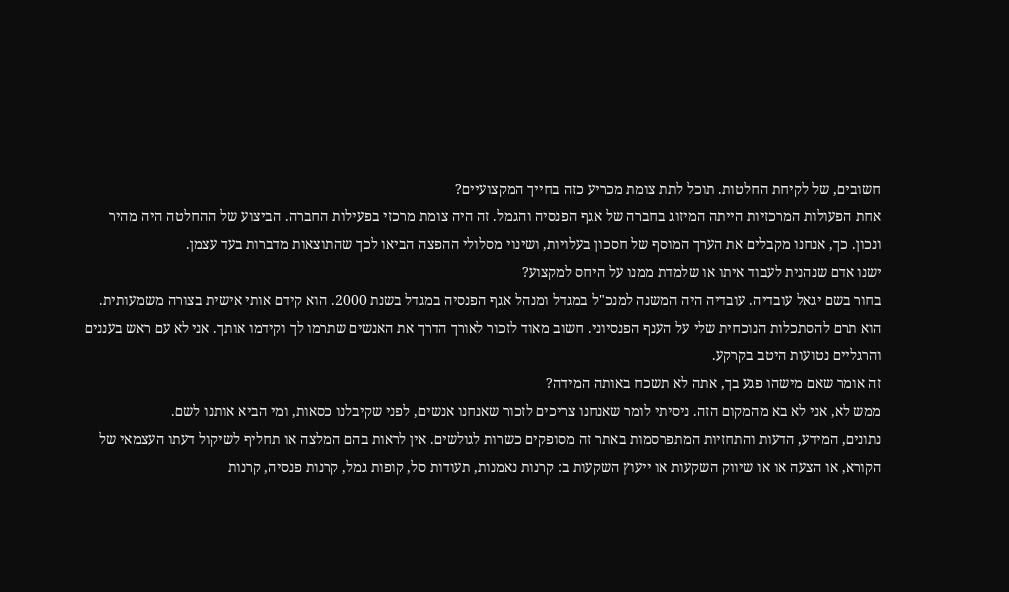חשובים, של לקיחת החלטות. תוכל לתת צומת מכריע כזה בחייך המקצועיים?
אחת הפעולות המרכזיות הייתה המיזוג בחברה של אגף הפנסיה והגמל. זה היה צומת מרכזי בפעילות החברה. הביצוע של ההחלטה היה מהיר ונכון. כך, אנחנו מקבלים את הערך המוסף של חסכון בעלויות, ושינוי מסלולי ההפצה הביאו לכך שהתוצאות מדברות בעד עצמן.
ישנו אדם שנהנית לעבוד איתו או שלמדת ממנו על היחס למקצוע?
בחור בשם יגאל עובדיה. עובדיה היה המשנה למנכ"ל במגדל ומנהל אגף הפנסיה במגדל בשנת 2000. הוא קידם אותי אישית בצורה משמעותית. הוא תרם להסתכלות הנוכחית שלי על הענף הפנסיוני. חשוב מאוד לזכור לאורך הדרך את האנשים שתרמו לך וקידמו אותך. אני לא עם ראש בעננים והרגליים נטועות היטב בקרקע.
זה אומר שאם מישהו פגע בך, אתה לא תשכח באותה המידה?
ממש לא, אני לא בא מהמקום הזה. ניסיתי לומר שאנחנו צריכים לזכור שאנחנו אנשים, לפני שקיבלנו כסאות, ומי הביא אותנו לשם.
נתונים, המידע, הדעות והתחזיות המתפרסמות באתר זה מסופקים כשרות לגולשים. אין לראות בהם המלצה או תחליף לשיקול דעתו העצמאי של הקורא, או הצעה או או שיווק השקעות או ייעוץ השקעות ב: קרנות נאמנות, תעודות סל, קופות גמל, קרנות פנסיה, קרנות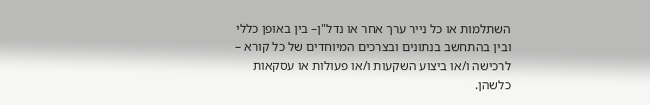השתלמות או כל נייר ערך אחר או נדל"ן– בין באופן כללי ובין בהתחשב בנתונים ובצרכים המיוחדים של כל קורא – לרכישה ו/או ביצוע השקעות ו/או פעולות או עסקאות כלשהן.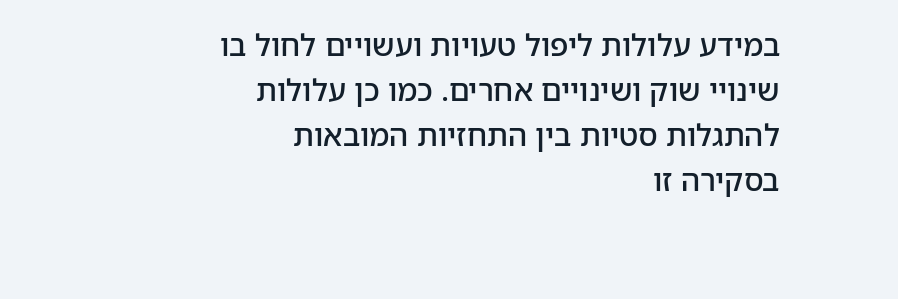במידע עלולות ליפול טעויות ועשויים לחול בו שינויי שוק ושינויים אחרים. כמו כן עלולות להתגלות סטיות בין התחזיות המובאות בסקירה זו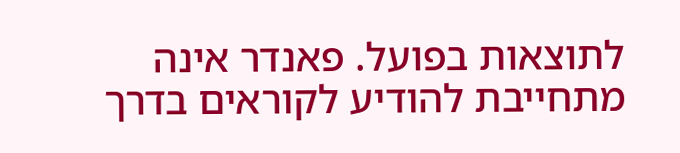לתוצאות בפועל. פאנדר אינה מתחייבת להודיע לקוראים בדרך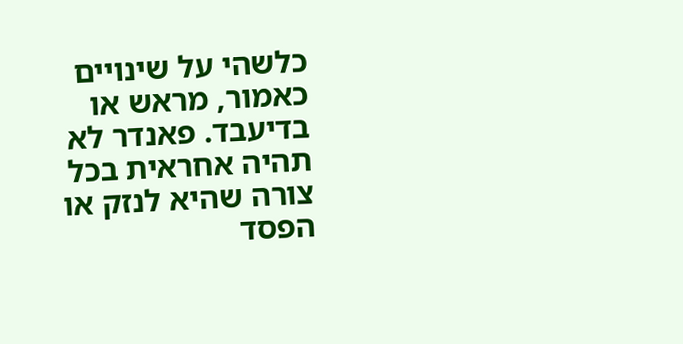כלשהי על שינויים כאמור, מראש או בדיעבד. פאנדר לא תהיה אחראית בכל צורה שהיא לנזק או הפסד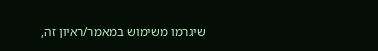שיגרמו משימוש במאמר/ראיון זה,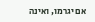אם יגרמו, ואינה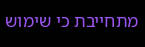מתחייבת כי שימוש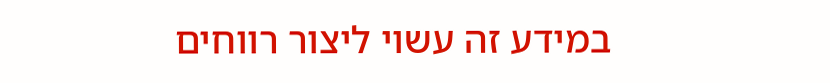במידע זה עשוי ליצור רווחים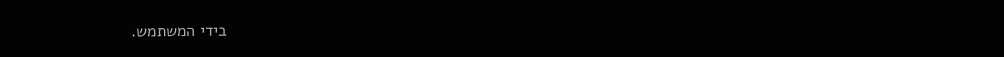בידי המשתמש.